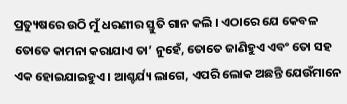ପ୍ରତ୍ୟୁଷରେ ଉଠି ମୁଁ ଧରଣୀର ସ୍ତୁତି ଗାନ କଲି । ଏଠାରେ ଯେ କେବଳ ତୋତେ କାମନା କରାଯାଏ ତା’ ନୁହେଁ, ତୋତେ ଜାଣିହୁଏ ଏବଂ ତୋ ସହ ଏକ ହୋଇଯାଇହୁଏ । ଆଶ୍ଚର୍ଯ୍ୟ ଲାଗେ, ଏପରି ଲୋକ ଅଛନ୍ତି ଯେଉଁମାନେ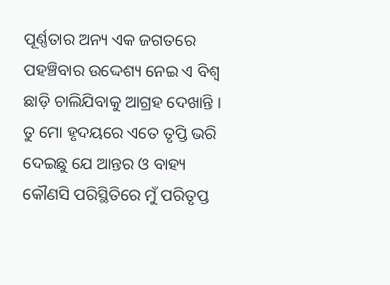ପୂର୍ଣ୍ଣତାର ଅନ୍ୟ ଏକ ଜଗତରେ ପହଞ୍ଚିବାର ଉଦ୍ଦେଶ୍ୟ ନେଇ ଏ ବିଶ୍ଵ ଛାଡ଼ି ଚାଲିଯିବାକୁ ଆଗ୍ରହ ଦେଖାନ୍ତି ।
ତୁ ମୋ ହୃଦୟରେ ଏତେ ତୃପ୍ତି ଭରି ଦେଇଛୁ ଯେ ଆନ୍ତର ଓ ବାହ୍ୟ କୌଣସି ପରିସ୍ଥିତିରେ ମୁଁ ପରିତୃପ୍ତ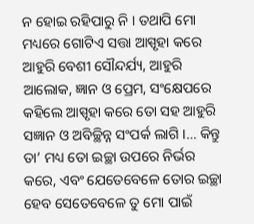ନ ହୋଇ ରହିପାରୁ ନି । ତଥାପି ମୋ ମଧ୍ୟରେ ଗୋଟିଏ ସତ୍ତା ଆସ୍ପୃହା କରେ ଆହୁରି ବେଶୀ ସୌନ୍ଦର୍ଯ୍ୟ, ଆହୁରି ଆଲୋକ, ଜ୍ଞାନ ଓ ପ୍ରେମ, ସଂକ୍ଷେପରେ କହିଲେ ଆସ୍ପୃହା କରେ ତୋ ସହ ଆହୁରି ସଜ୍ଞାନ ଓ ଅବିଚ୍ଛିନ୍ନ ସଂପର୍କ ଲାଗି ।… କିନ୍ତୁ ତା’ ମଧ୍ୟ ତୋ ଇଚ୍ଛା ଉପରେ ନିର୍ଭର କରେ, ଏବଂ ଯେତେବେଳେ ତୋର ଇଚ୍ଛା ହେବ ସେତେବେଳେ ତୁ ମୋ ପାଇଁ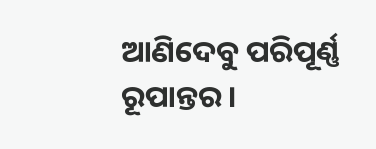ଆଣିଦେବୁ ପରିପୂର୍ଣ୍ଣ ରୂପାନ୍ତର ।